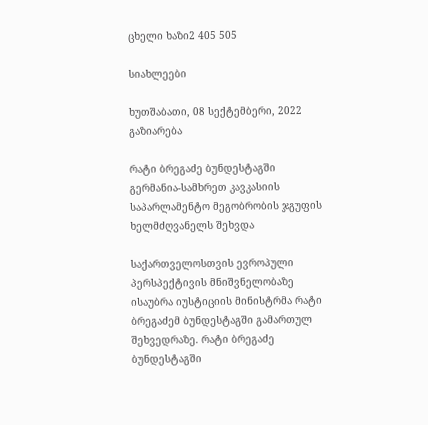ცხელი ხაზი2 405 505

სიახლეები

ხუთშაბათი, 08 სექტემბერი, 2022
გაზიარება

რატი ბრეგაძე ბუნდესტაგში გერმანია-სამხრეთ კავკასიის საპარლამენტო მეგობრობის ჯგუფის ხელმძღვანელს შეხვდა

საქართველოსთვის ევროპული პერსპექტივის მნიშვნელობაზე ისაუბრა იუსტიციის მინისტრმა რატი ბრეგაძემ ბუნდესტაგში გამართულ შეხვედრაზე. რატი ბრეგაძე ბუნდესტაგში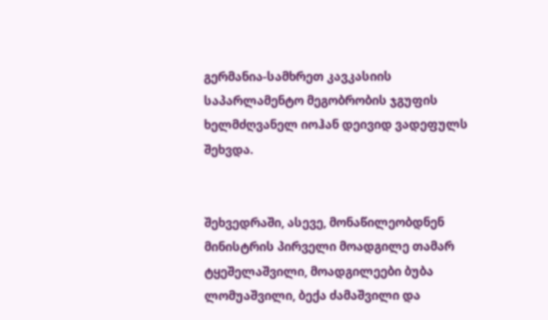გერმანია-სამხრეთ კავკასიის საპარლამენტო მეგობრობის ჯგუფის ხელმძღვანელ იოჰან დეივიდ ვადეფულს შეხვდა.


შეხვედრაში, ასევე, მონაწილეობდნენ მინისტრის პირველი მოადგილე თამარ ტყეშელაშვილი, მოადგილეები ბუბა ლომუაშვილი, ბექა ძამაშვილი და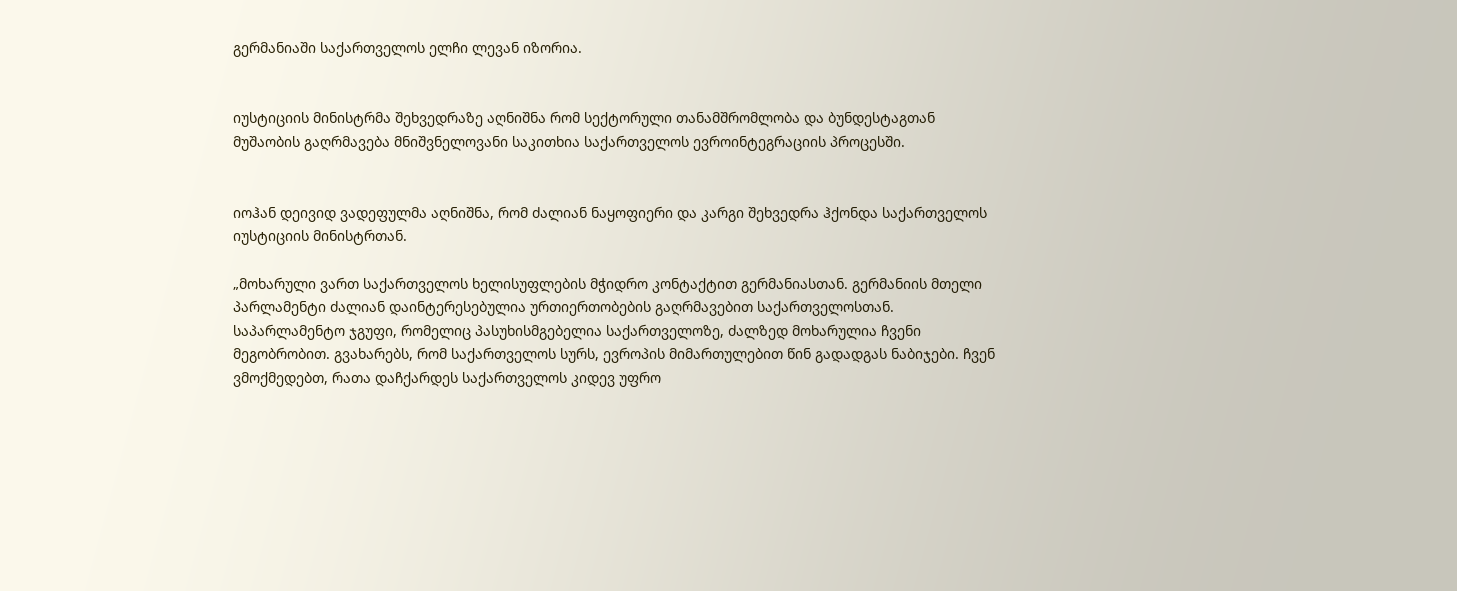გერმანიაში საქართველოს ელჩი ლევან იზორია.


იუსტიციის მინისტრმა შეხვედრაზე აღნიშნა რომ სექტორული თანამშრომლობა და ბუნდესტაგთან მუშაობის გაღრმავება მნიშვნელოვანი საკითხია საქართველოს ევროინტეგრაციის პროცესში.


იოჰან დეივიდ ვადეფულმა აღნიშნა, რომ ძალიან ნაყოფიერი და კარგი შეხვედრა ჰქონდა საქართველოს იუსტიციის მინისტრთან.

„მოხარული ვართ საქართველოს ხელისუფლების მჭიდრო კონტაქტით გერმანიასთან. გერმანიის მთელი პარლამენტი ძალიან დაინტერესებულია ურთიერთობების გაღრმავებით საქართველოსთან. საპარლამენტო ჯგუფი, რომელიც პასუხისმგებელია საქართველოზე, ძალზედ მოხარულია ჩვენი მეგობრობით. გვახარებს, რომ საქართველოს სურს, ევროპის მიმართულებით წინ გადადგას ნაბიჯები. ჩვენ ვმოქმედებთ, რათა დაჩქარდეს საქართველოს კიდევ უფრო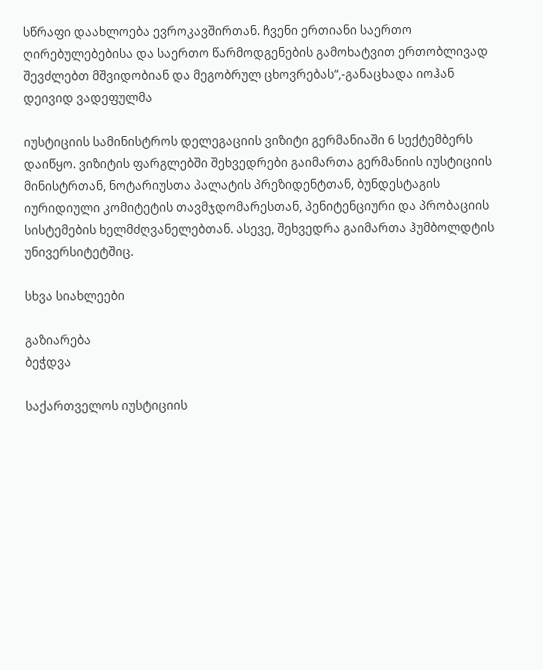სწრაფი დაახლოება ევროკავშირთან. ჩვენი ერთიანი საერთო ღირებულებებისა და საერთო წარმოდგენების გამოხატვით ერთობლივად შევძლებთ მშვიდობიან და მეგობრულ ცხოვრებას“,-განაცხადა იოჰან დეივიდ ვადეფულმა

იუსტიციის სამინისტროს დელეგაციის ვიზიტი გერმანიაში 6 სექტემბერს დაიწყო. ვიზიტის ფარგლებში შეხვედრები გაიმართა გერმანიის იუსტიციის მინისტრთან, ნოტარიუსთა პალატის პრეზიდენტთან, ბუნდესტაგის იურიდიული კომიტეტის თავმჯდომარესთან, პენიტენციური და პრობაციის სისტემების ხელმძღვანელებთან. ასევე, შეხვედრა გაიმართა ჰუმბოლდტის უნივერსიტეტშიც.

სხვა სიახლეები

გაზიარება
ბეჭდვა

საქართველოს იუსტიციის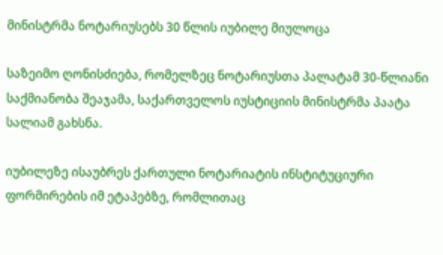მინისტრმა ნოტარიუსებს 30 წლის იუბილე მიულოცა

საზეიმო ღონისძიება, რომელზეც ნოტარიუსთა პალატამ 30-წლიანი საქმიანობა შეაჯამა, საქართველოს იუსტიციის მინისტრმა პაატა სალიამ გახსნა.

იუბილეზე ისაუბრეს ქართული ნოტარიატის ინსტიტუციური ფორმირების იმ ეტაპებზე, რომლითაც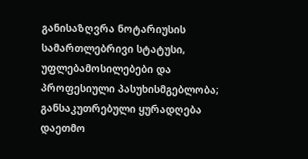განისაზღვრა ნოტარიუსის სამართლებრივი სტატუსი, უფლებამოსილებები და პროფესიული პასუხისმგებლობა; განსაკუთრებული ყურადღება დაეთმო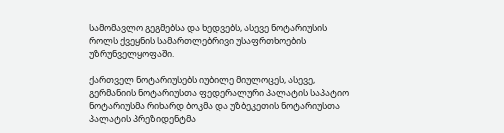სამომავლო გეგმებსა და ხედვებს, ასევე ნოტარიუსის როლს ქვეყნის სამართლებრივი უსაფრთხოების უზრუნველყოფაში.

ქართველ ნოტარიუსებს იუბილე მიულოცეს, ასევე, გერმანიის ნოტარიუსთა ფედერალური პალატის საპატიო ნოტარიუსმა რიხარდ ბოკმა და უზბეკეთის ნოტარიუსთა პალატის პრეზიდენტმა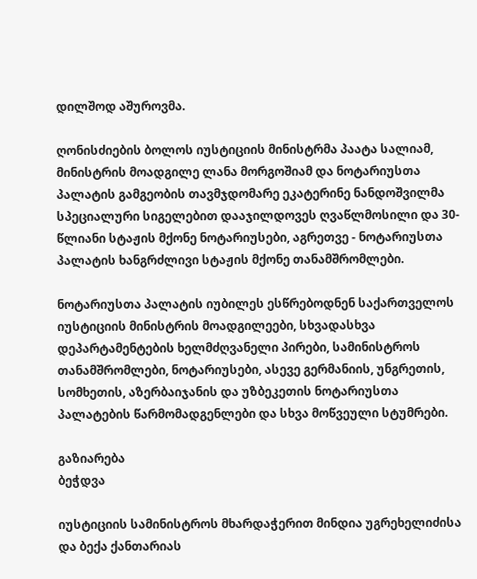დილშოდ აშუროვმა.

ღონისძიების ბოლოს იუსტიციის მინისტრმა პაატა სალიამ, მინისტრის მოადგილე ლანა მორგოშიამ და ნოტარიუსთა პალატის გამგეობის თავმჯდომარე ეკატერინე ნანდოშვილმა სპეციალური სიგელებით დააჯილდოვეს ღვაწლმოსილი და 30-წლიანი სტაჟის მქონე ნოტარიუსები, აგრეთვე - ნოტარიუსთა პალატის ხანგრძლივი სტაჟის მქონე თანამშრომლები.

ნოტარიუსთა პალატის იუბილეს ესწრებოდნენ საქართველოს იუსტიციის მინისტრის მოადგილეები, სხვადასხვა დეპარტამენტების ხელმძღვანელი პირები, სამინისტროს თანამშრომლები, ნოტარიუსები, ასევე გერმანიის, უნგრეთის, სომხეთის, აზერბაიჯანის და უზბეკეთის ნოტარიუსთა პალატების წარმომადგენლები და სხვა მოწვეული სტუმრები.

გაზიარება
ბეჭდვა

იუსტიციის სამინისტროს მხარდაჭერით მინდია უგრეხელიძისა და ბექა ქანთარიას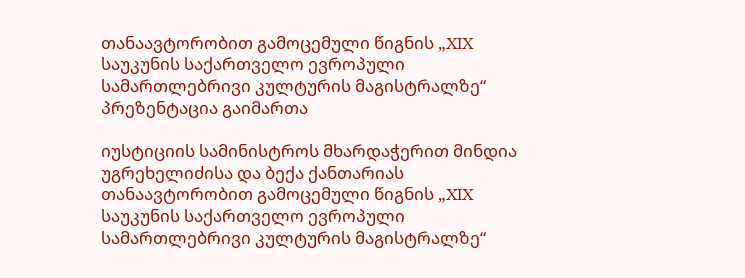თანაავტორობით გამოცემული წიგნის „XIX საუკუნის საქართველო ევროპული სამართლებრივი კულტურის მაგისტრალზე“ პრეზენტაცია გაიმართა

იუსტიციის სამინისტროს მხარდაჭერით მინდია უგრეხელიძისა და ბექა ქანთარიას თანაავტორობით გამოცემული წიგნის „XIX საუკუნის საქართველო ევროპული სამართლებრივი კულტურის მაგისტრალზე“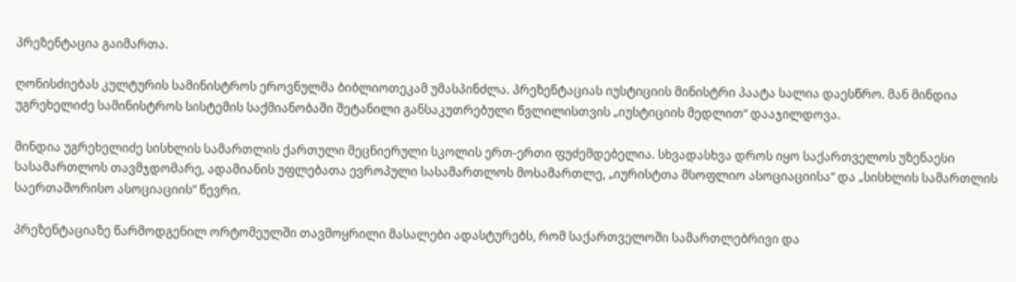პრეზენტაცია გაიმართა.

ღონისძიებას კულტურის სამინისტროს ეროვნულმა ბიბლიოთეკამ უმასპინძლა. პრეზენტაციას იუსტიციის მინისტრი პაატა სალია დაესწრო. მან მინდია უგრეხელიძე სამინისტროს სისტემის საქმიანობაში შეტანილი განსაკუთრებული წვლილისთვის „იუსტიციის მედლით“ დააჯილდოვა.

მინდია უგრეხელიძე სისხლის სამართლის ქართული მეცნიერული სკოლის ერთ-ერთი ფუძემდებელია. სხვადასხვა დროს იყო საქართველოს უზენაესი სასამართლოს თავმჯდომარე, ადამიანის უფლებათა ევროპული სასამართლოს მოსამართლე, „იურისტთა მსოფლიო ასოციაციისა“ და „სისხლის სამართლის საერთაშორისო ასოციაციის“ წევრი.

პრეზენტაციაზე წარმოდგენილ ორტომეულში თავმოყრილი მასალები ადასტურებს, რომ საქართველოში სამართლებრივი და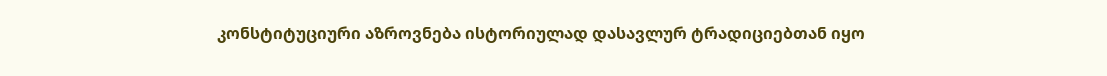კონსტიტუციური აზროვნება ისტორიულად დასავლურ ტრადიციებთან იყო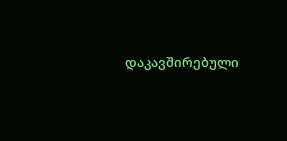დაკავშირებული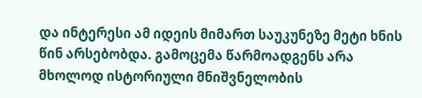და ინტერესი ამ იდეის მიმართ საუკუნეზე მეტი ხნის წინ არსებობდა. გამოცემა წარმოადგენს არა მხოლოდ ისტორიული მნიშვნელობის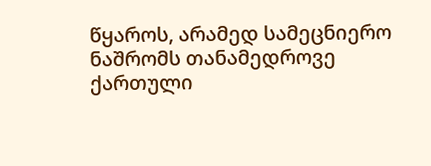წყაროს, არამედ სამეცნიერო ნაშრომს თანამედროვე ქართული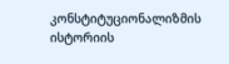კონსტიტუციონალიზმის ისტორიის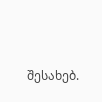შესახებ.